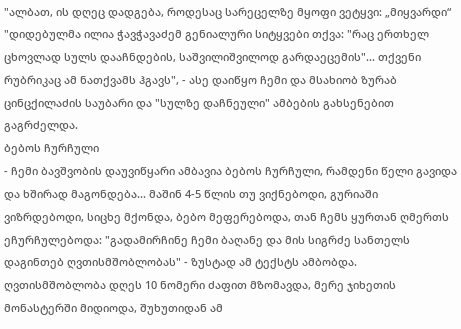"ალბათ, ის დღეც დადგება, როდესაც სარეცელზე მყოფი ვეტყვი: „მიყვარდი“
"დიდებულმა ილია ჭავჭავაძემ გენიალური სიტყვები თქვა: "რაც ერთხელ ცხოვლად სულს დააჩნდების, საშვილიშვილოდ გარდაეცემის"... თქვენი რუბრიკაც ამ ნათქვამს ჰგავს", - ასე დაიწყო ჩემი და მსახიობ ზურაბ ცინცქილაძის საუბარი და "სულზე დაჩნეული" ამბების გახსენებით გაგრძელდა.
ბებოს ჩურჩული
- ჩემი ბავშვობის დაუვიწყარი ამბავია ბებოს ჩურჩული, რამდენი წელი გავიდა და ხშირად მაგონდება... მაშინ 4-5 წლის თუ ვიქნებოდი, გურიაში ვიზრდებოდი, სიცხე მქონდა, ბებო მეფერებოდა, თან ჩემს ყურთან ღმერთს ეჩურჩულებოდა: "გადამირჩინე ჩემი ბაღანე და მის სიგრძე სანთელს დაგინთებ ღვთისმშობლობას" - ზუსტად ამ ტექსტს ამბობდა. ღვთისმშობლობა დღეს 10 ნომერი ძაფით მზომავდა, მერე ჯიხეთის მონასტერში მიდიოდა, შუხუთიდან ამ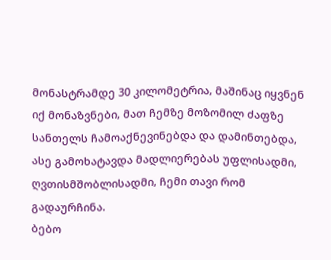მონასტრამდე 30 კილომეტრია, მაშინაც იყვნენ იქ მონაზვნები, მათ ჩემზე მოზომილ ძაფზე სანთელს ჩამოაქნევინებდა და დამინთებდა, ასე გამოხატავდა მადლიერებას უფლისადმი, ღვთისმშობლისადმი, ჩემი თავი რომ გადაურჩინა.
ბებო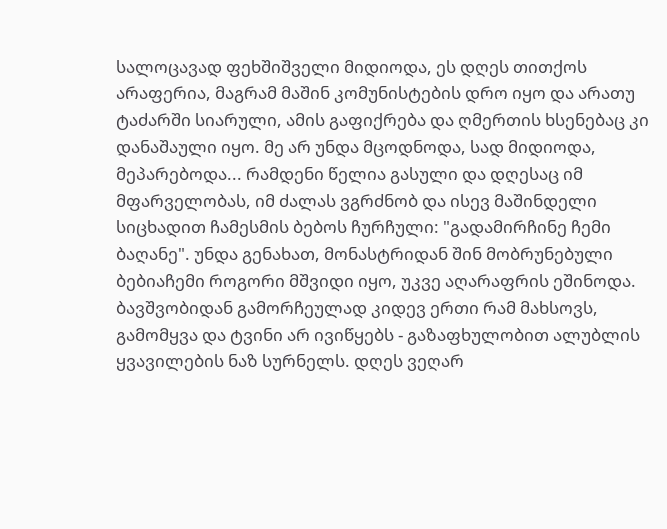სალოცავად ფეხშიშველი მიდიოდა, ეს დღეს თითქოს არაფერია, მაგრამ მაშინ კომუნისტების დრო იყო და არათუ ტაძარში სიარული, ამის გაფიქრება და ღმერთის ხსენებაც კი დანაშაული იყო. მე არ უნდა მცოდნოდა, სად მიდიოდა, მეპარებოდა... რამდენი წელია გასული და დღესაც იმ მფარველობას, იმ ძალას ვგრძნობ და ისევ მაშინდელი სიცხადით ჩამესმის ბებოს ჩურჩული: "გადამირჩინე ჩემი ბაღანე". უნდა გენახათ, მონასტრიდან შინ მობრუნებული ბებიაჩემი როგორი მშვიდი იყო, უკვე აღარაფრის ეშინოდა.
ბავშვობიდან გამორჩეულად კიდევ ერთი რამ მახსოვს, გამომყვა და ტვინი არ ივიწყებს - გაზაფხულობით ალუბლის ყვავილების ნაზ სურნელს. დღეს ვეღარ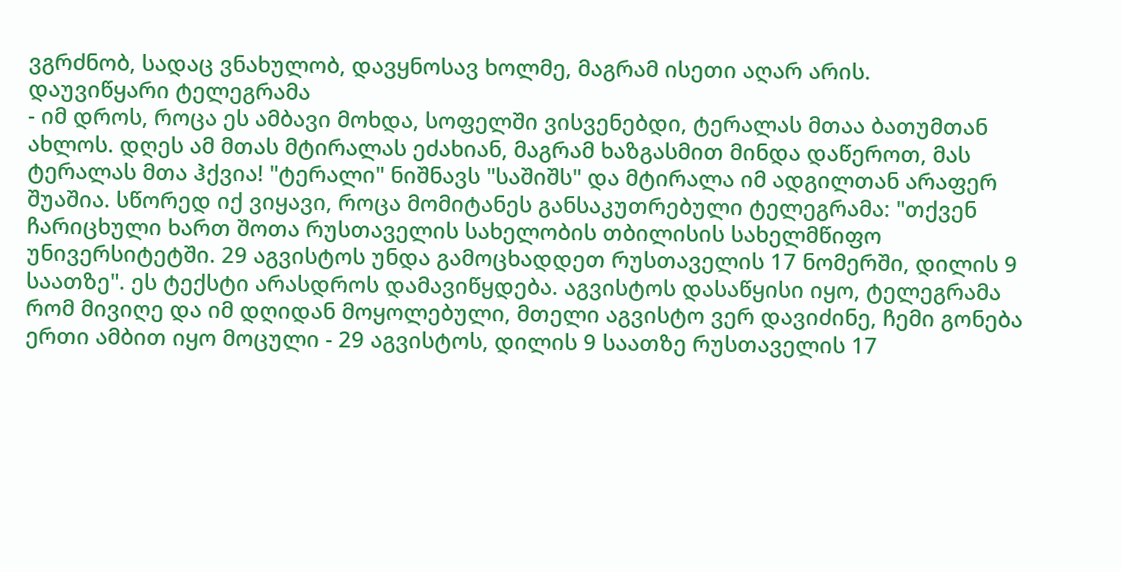ვგრძნობ, სადაც ვნახულობ, დავყნოსავ ხოლმე, მაგრამ ისეთი აღარ არის.
დაუვიწყარი ტელეგრამა
- იმ დროს, როცა ეს ამბავი მოხდა, სოფელში ვისვენებდი, ტერალას მთაა ბათუმთან ახლოს. დღეს ამ მთას მტირალას ეძახიან, მაგრამ ხაზგასმით მინდა დაწეროთ, მას ტერალას მთა ჰქვია! "ტერალი" ნიშნავს "საშიშს" და მტირალა იმ ადგილთან არაფერ შუაშია. სწორედ იქ ვიყავი, როცა მომიტანეს განსაკუთრებული ტელეგრამა: "თქვენ ჩარიცხული ხართ შოთა რუსთაველის სახელობის თბილისის სახელმწიფო უნივერსიტეტში. 29 აგვისტოს უნდა გამოცხადდეთ რუსთაველის 17 ნომერში, დილის 9 საათზე". ეს ტექსტი არასდროს დამავიწყდება. აგვისტოს დასაწყისი იყო, ტელეგრამა რომ მივიღე და იმ დღიდან მოყოლებული, მთელი აგვისტო ვერ დავიძინე, ჩემი გონება ერთი ამბით იყო მოცული - 29 აგვისტოს, დილის 9 საათზე რუსთაველის 17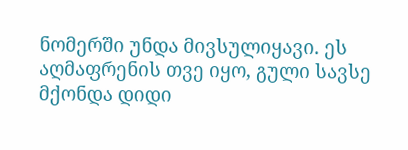ნომერში უნდა მივსულიყავი. ეს აღმაფრენის თვე იყო, გული სავსე მქონდა დიდი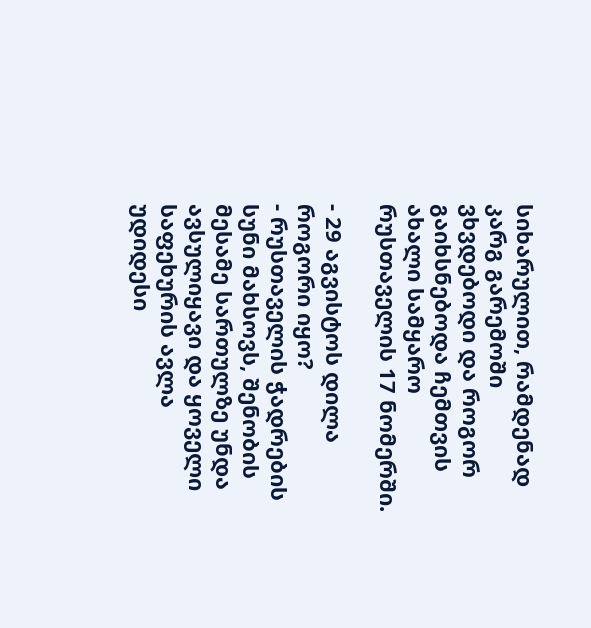სიხარულით, რამდენად კარგ გარემოში ვხვდებოდი და როგორ გაიხსნებოდა ჩემთვის ახალი სამყარო რუსთაველის 17 ნომერში.

- 29 აგვისტოს დილა როგორი იყო?
- რუსთაველის ჭადრების სუნი მახსოვს, შენობის მესამე სართულზე უნდა ავსულიყავი და ყოველი საფეხურის ავლა უდიდესი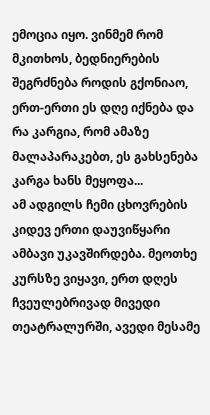ემოცია იყო. ვინმემ რომ მკითხოს, ბედნიერების შეგრძნება როდის გქონიაო, ერთ-ერთი ეს დღე იქნება და რა კარგია, რომ ამაზე მალაპარაკებთ, ეს გახსენება კარგა ხანს მეყოფა...
ამ ადგილს ჩემი ცხოვრების კიდევ ერთი დაუვიწყარი ამბავი უკავშირდება. მეოთხე კურსზე ვიყავი, ერთ დღეს ჩვეულებრივად მივედი თეატრალურში, ავედი მესამე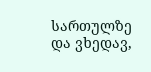სართულზე და ვხედავ,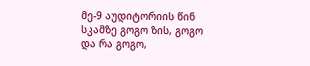მე-9 აუდიტორიის წინ სკამზე გოგო ზის, გოგო და რა გოგო,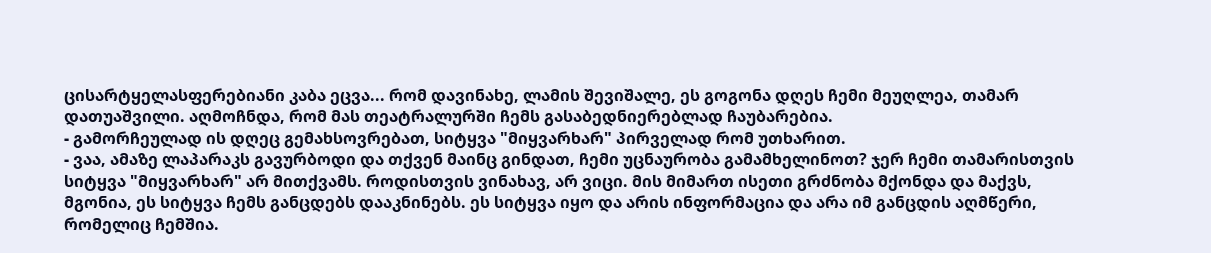ცისარტყელასფერებიანი კაბა ეცვა... რომ დავინახე, ლამის შევიშალე, ეს გოგონა დღეს ჩემი მეუღლეა, თამარ დათუაშვილი. აღმოჩნდა, რომ მას თეატრალურში ჩემს გასაბედნიერებლად ჩაუბარებია.
- გამორჩეულად ის დღეც გემახსოვრებათ, სიტყვა "მიყვარხარ" პირველად რომ უთხარით.
- ვაა, ამაზე ლაპარაკს გავურბოდი და თქვენ მაინც გინდათ, ჩემი უცნაურობა გამამხელინოთ? ჯერ ჩემი თამარისთვის სიტყვა "მიყვარხარ" არ მითქვამს. როდისთვის ვინახავ, არ ვიცი. მის მიმართ ისეთი გრძნობა მქონდა და მაქვს, მგონია, ეს სიტყვა ჩემს განცდებს დააკნინებს. ეს სიტყვა იყო და არის ინფორმაცია და არა იმ განცდის აღმწერი, რომელიც ჩემშია.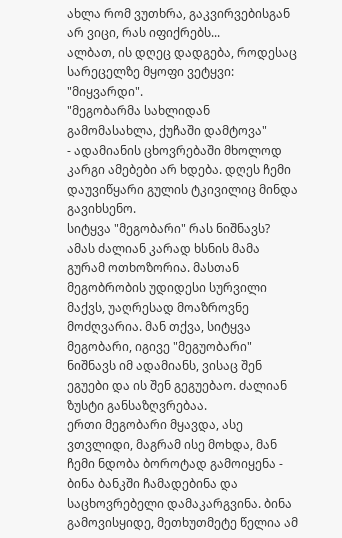ახლა რომ ვუთხრა, გაკვირვებისგან არ ვიცი, რას იფიქრებს...
ალბათ, ის დღეც დადგება, როდესაც სარეცელზე მყოფი ვეტყვი: "მიყვარდი".
"მეგობარმა სახლიდან გამომასახლა, ქუჩაში დამტოვა"
- ადამიანის ცხოვრებაში მხოლოდ კარგი ამებები არ ხდება. დღეს ჩემი დაუვიწყარი გულის ტკივილიც მინდა გავიხსენო.
სიტყვა "მეგობარი" რას ნიშნავს? ამას ძალიან კარად ხსნის მამა გურამ ოთხოზორია. მასთან მეგობრობის უდიდესი სურვილი მაქვს, უაღრესად მოაზროვნე მოძღვარია. მან თქვა, სიტყვა მეგობარი, იგივე "მეგუობარი" ნიშნავს იმ ადამიანს, ვისაც შენ ეგუები და ის შენ გეგუებაო. ძალიან ზუსტი განსაზღვრებაა.
ერთი მეგობარი მყავდა, ასე ვთვლიდი, მაგრამ ისე მოხდა, მან ჩემი ნდობა ბოროტად გამოიყენა - ბინა ბანკში ჩამადებინა და საცხოვრებელი დამაკარგვინა. ბინა გამოვისყიდე, მეთხუთმეტე წელია ამ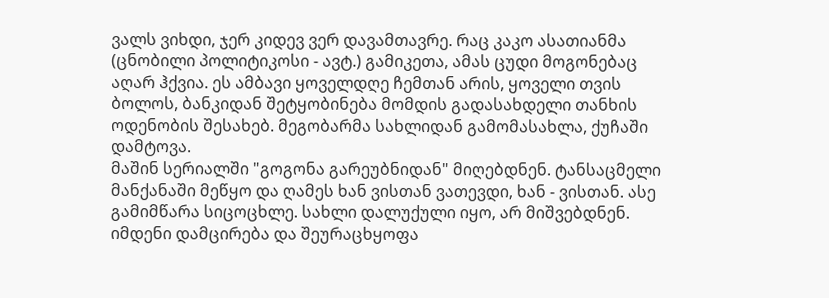ვალს ვიხდი, ჯერ კიდევ ვერ დავამთავრე. რაც კაკო ასათიანმა (ცნობილი პოლიტიკოსი - ავტ.) გამიკეთა, ამას ცუდი მოგონებაც აღარ ჰქვია. ეს ამბავი ყოველდღე ჩემთან არის, ყოველი თვის ბოლოს, ბანკიდან შეტყობინება მომდის გადასახდელი თანხის ოდენობის შესახებ. მეგობარმა სახლიდან გამომასახლა, ქუჩაში დამტოვა.
მაშინ სერიალში "გოგონა გარეუბნიდან" მიღებდნენ. ტანსაცმელი მანქანაში მეწყო და ღამეს ხან ვისთან ვათევდი, ხან - ვისთან. ასე გამიმწარა სიცოცხლე. სახლი დალუქული იყო, არ მიშვებდნენ. იმდენი დამცირება და შეურაცხყოფა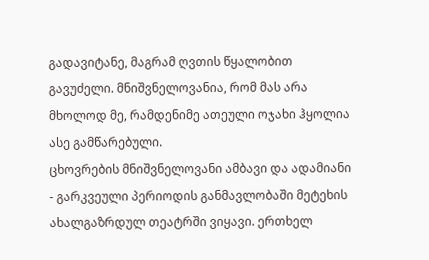გადავიტანე, მაგრამ ღვთის წყალობით გავუძელი. მნიშვნელოვანია, რომ მას არა მხოლოდ მე, რამდენიმე ათეული ოჯახი ჰყოლია ასე გამწარებული.
ცხოვრების მნიშვნელოვანი ამბავი და ადამიანი
- გარკვეული პერიოდის განმავლობაში მეტეხის ახალგაზრდულ თეატრში ვიყავი. ერთხელ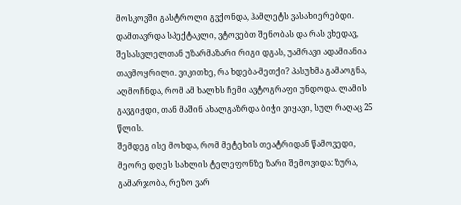მოსკოვში გასტროლი გვქონდა, ჰამლეტს ვასახიერებდი. დამთავრდა სპექტაკლი, ვტოვებთ შენობას და რას ვხედავ, შესასვლელთან უზარმაზარი რიგი დგას, უამრავი ადამიანია თავმოყრილი. ვიკითხე, რა ხდება-მეთქი? პასუხმა გამაოგნა, აღმოჩნდა, რომ ამ ხალხს ჩემი ავტოგრაფი უნდოდა. ლამის გავგიჟდი, თან მაშინ ახალგაზრდა ბიჭი ვიყავი, სულ რაღაც 25 წლის.
შემდეგ ისე მოხდა, რომ მეტეხის თეატრიდან წამოვედი, მეორე დღეს სახლის ტელეფონზე ზარი შემოვიდა: ზურა, გამარჯობა, რეზო ვარ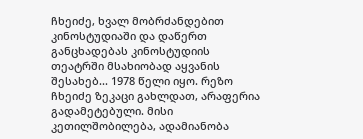ჩხეიძე, ხვალ მობრძანდებით კინოსტუდიაში და დაწერთ განცხადებას კინოსტუდიის თეატრში მსახიობად აყვანის შესახებ... 1978 წელი იყო. რეზო ჩხეიძე ზეკაცი გახლდათ, არაფერია გადამეტებული. მისი კეთილშობილება, ადამიანობა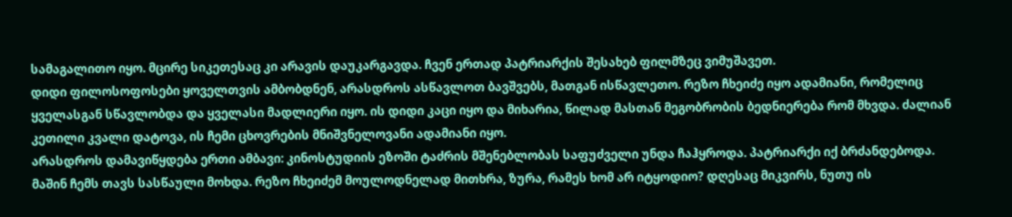სამაგალითო იყო. მცირე სიკეთესაც კი არავის დაუკარგავდა. ჩვენ ერთად პატრიარქის შესახებ ფილმზეც ვიმუშავეთ.
დიდი ფილოსოფოსები ყოველთვის ამბობდნენ, არასდროს ასწავლოთ ბავშვებს, მათგან ისწავლეთო. რეზო ჩხეიძე იყო ადამიანი, რომელიც ყველასგან სწავლობდა და ყველასი მადლიერი იყო. ის დიდი კაცი იყო და მიხარია, წილად მასთან მეგობრობის ბედნიერება რომ მხვდა. ძალიან კეთილი კვალი დატოვა, ის ჩემი ცხოვრების მნიშვნელოვანი ადამიანი იყო.
არასდროს დამავიწყდება ერთი ამბავი: კინოსტუდიის ეზოში ტაძრის მშენებლობას საფუძველი უნდა ჩაჰყროდა. პატრიარქი იქ ბრძანდებოდა. მაშინ ჩემს თავს სასწაული მოხდა. რეზო ჩხეიძემ მოულოდნელად მითხრა, ზურა, რამეს ხომ არ იტყოდიო? დღესაც მიკვირს, ნუთუ ის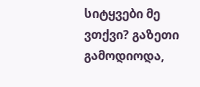სიტყვები მე ვთქვი? გაზეთი გამოდიოდა,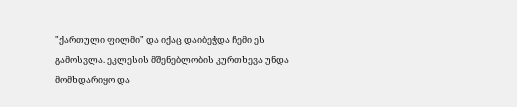"ქართული ფილმი" და იქაც დაიბეჭდა ჩემი ეს გამოსვლა. ეკლესის მშენებლობის კურთხევა უნდა მომხდარიყო და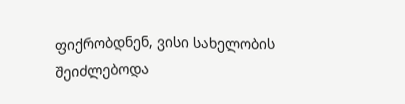ფიქრობდნენ, ვისი სახელობის შეიძლებოდა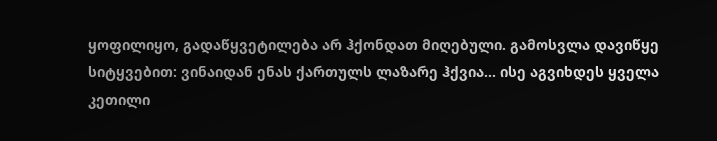ყოფილიყო, გადაწყვეტილება არ ჰქონდათ მიღებული. გამოსვლა დავიწყე სიტყვებით: ვინაიდან ენას ქართულს ლაზარე ჰქვია... ისე აგვიხდეს ყველა კეთილი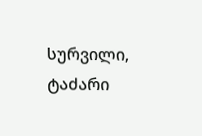სურვილი, ტაძარი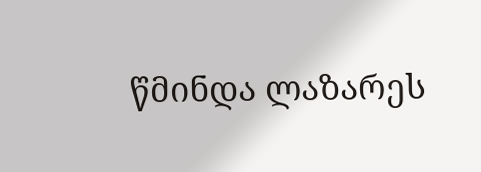წმინდა ლაზარეს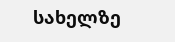სახელზე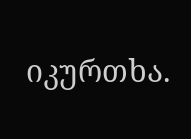იკურთხა.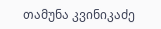თამუნა კვინიკაძე